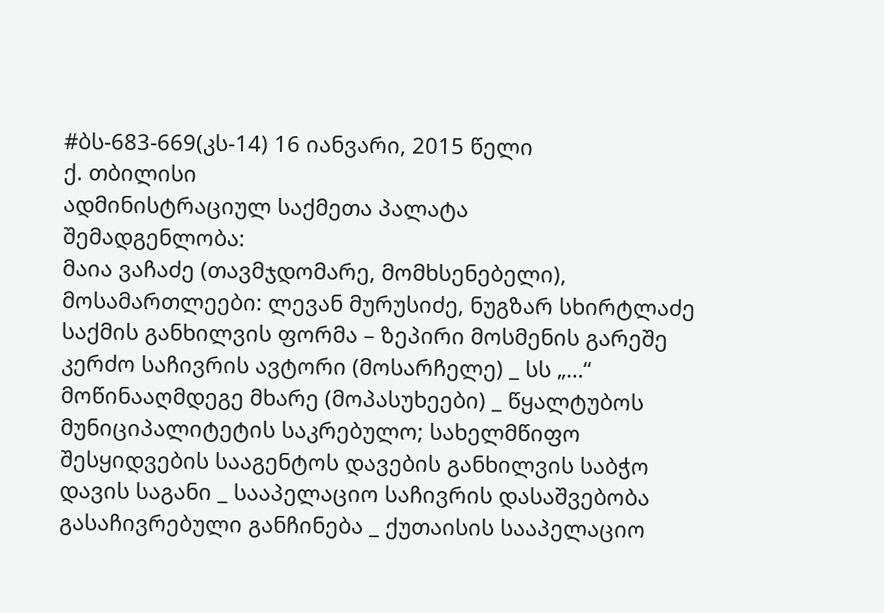#ბს-683-669(კს-14) 16 იანვარი, 2015 წელი
ქ. თბილისი
ადმინისტრაციულ საქმეთა პალატა
შემადგენლობა:
მაია ვაჩაძე (თავმჯდომარე, მომხსენებელი),
მოსამართლეები: ლევან მურუსიძე, ნუგზარ სხირტლაძე
საქმის განხილვის ფორმა – ზეპირი მოსმენის გარეშე
კერძო საჩივრის ავტორი (მოსარჩელე) _ სს „…“
მოწინააღმდეგე მხარე (მოპასუხეები) _ წყალტუბოს მუნიციპალიტეტის საკრებულო; სახელმწიფო შესყიდვების სააგენტოს დავების განხილვის საბჭო
დავის საგანი _ სააპელაციო საჩივრის დასაშვებობა
გასაჩივრებული განჩინება _ ქუთაისის სააპელაციო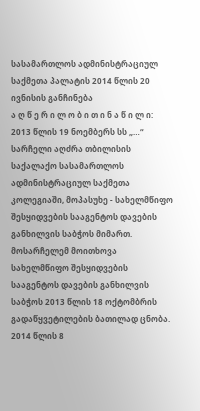სასამართლოს ადმინისტრაციულ საქმეთა პალატის 2014 წლის 20 ივნისის განჩინება
ა ღ წ ე რ ი ლ ო ბ ი თ ი ნ ა წ ი ლ ი:
2013 წლის 19 ნოემბერს სს „…“ სარჩელი აღძრა თბილისის საქალაქო სასამართლოს ადმინისტრაციულ საქმეთა კოლეგიაში, მოპასუხე - სახელმწიფო შესყიდვების სააგენტოს დავების განხილვის საბჭოს მიმართ.
მოსარჩელემ მოითხოვა სახელმწიფო შესყიდვების სააგენტოს დავების განხილვის საბჭოს 2013 წლის 18 ოქტომბრის გადაწყვეტილების ბათილად ცნობა.
2014 წლის 8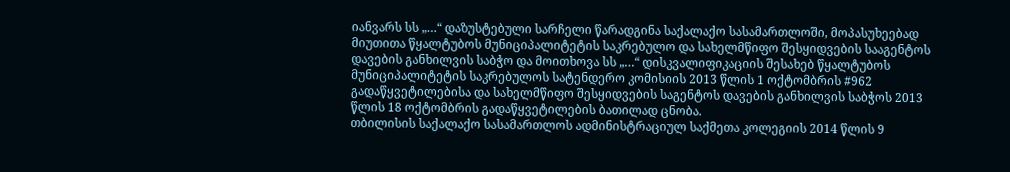იანვარს სს „…“ დაზუსტებული სარჩელი წარადგინა საქალაქო სასამართლოში, მოპასუხეებად მიუთითა წყალტუბოს მუნიციპალიტეტის საკრებულო და სახელმწიფო შესყიდვების სააგენტოს დავების განხილვის საბჭო და მოითხოვა სს „…“ დისკვალიფიკაციის შესახებ წყალტუბოს მუნიციპალიტეტის საკრებულოს სატენდერო კომისიის 2013 წლის 1 ოქტომბრის #962 გადაწყვეტილებისა და სახელმწიფო შესყიდვების საგენტოს დავების განხილვის საბჭოს 2013 წლის 18 ოქტომბრის გადაწყვეტილების ბათილად ცნობა.
თბილისის საქალაქო სასამართლოს ადმინისტრაციულ საქმეთა კოლეგიის 2014 წლის 9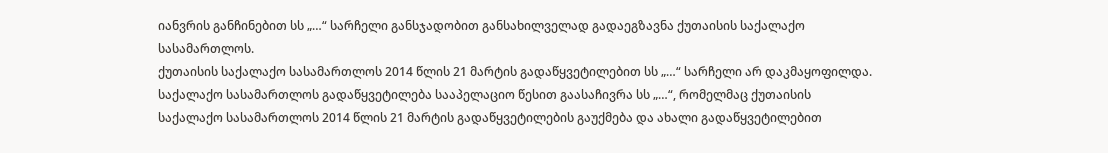იანვრის განჩინებით სს „…“ სარჩელი განსჯადობით განსახილველად გადაეგზავნა ქუთაისის საქალაქო სასამართლოს.
ქუთაისის საქალაქო სასამართლოს 2014 წლის 21 მარტის გადაწყვეტილებით სს „…“ სარჩელი არ დაკმაყოფილდა.
საქალაქო სასამართლოს გადაწყვეტილება სააპელაციო წესით გაასაჩივრა სს „…“, რომელმაც ქუთაისის საქალაქო სასამართლოს 2014 წლის 21 მარტის გადაწყვეტილების გაუქმება და ახალი გადაწყვეტილებით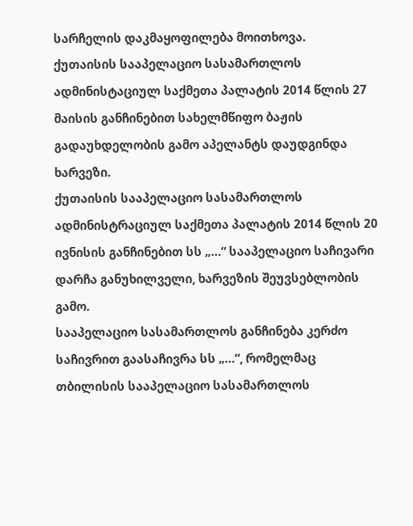სარჩელის დაკმაყოფილება მოითხოვა.
ქუთაისის სააპელაციო სასამართლოს ადმინისტაციულ საქმეთა პალატის 2014 წლის 27 მაისის განჩინებით სახელმწიფო ბაჟის გადაუხდელობის გამო აპელანტს დაუდგინდა ხარვეზი.
ქუთაისის სააპელაციო სასამართლოს ადმინისტრაციულ საქმეთა პალატის 2014 წლის 20 ივნისის განჩინებით სს „…“ სააპელაციო საჩივარი დარჩა განუხილველი, ხარვეზის შეუვსებლობის გამო.
სააპელაციო სასამართლოს განჩინება კერძო საჩივრით გაასაჩივრა სს „…“, რომელმაც თბილისის სააპელაციო სასამართლოს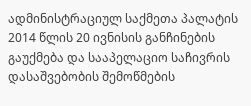ადმინისტრაციულ საქმეთა პალატის 2014 წლის 20 ივნისის განჩინების გაუქმება და სააპელაციო საჩივრის დასაშვებობის შემოწმების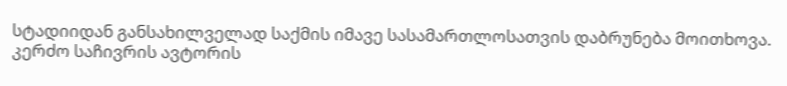სტადიიდან განსახილველად საქმის იმავე სასამართლოსათვის დაბრუნება მოითხოვა.
კერძო საჩივრის ავტორის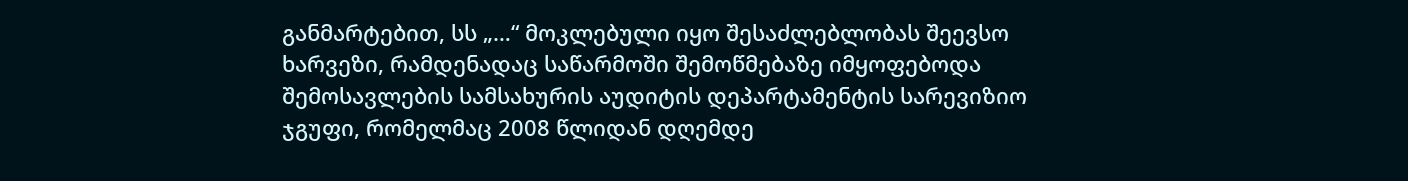განმარტებით, სს „…“ მოკლებული იყო შესაძლებლობას შეევსო ხარვეზი, რამდენადაც საწარმოში შემოწმებაზე იმყოფებოდა შემოსავლების სამსახურის აუდიტის დეპარტამენტის სარევიზიო ჯგუფი, რომელმაც 2008 წლიდან დღემდე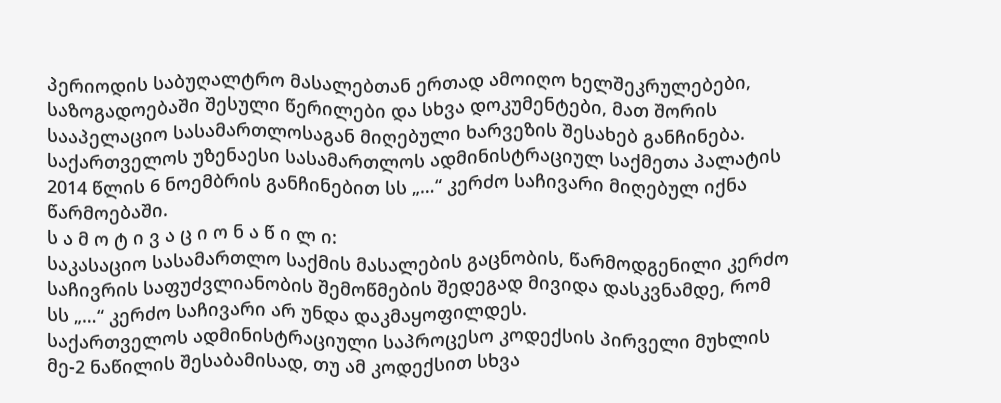პერიოდის საბუღალტრო მასალებთან ერთად ამოიღო ხელშეკრულებები, საზოგადოებაში შესული წერილები და სხვა დოკუმენტები, მათ შორის სააპელაციო სასამართლოსაგან მიღებული ხარვეზის შესახებ განჩინება.
საქართველოს უზენაესი სასამართლოს ადმინისტრაციულ საქმეთა პალატის 2014 წლის 6 ნოემბრის განჩინებით სს „…“ კერძო საჩივარი მიღებულ იქნა წარმოებაში.
ს ა მ ო ტ ი ვ ა ც ი ო ნ ა წ ი ლ ი:
საკასაციო სასამართლო საქმის მასალების გაცნობის, წარმოდგენილი კერძო საჩივრის საფუძვლიანობის შემოწმების შედეგად მივიდა დასკვნამდე, რომ სს „…“ კერძო საჩივარი არ უნდა დაკმაყოფილდეს.
საქართველოს ადმინისტრაციული საპროცესო კოდექსის პირველი მუხლის მე-2 ნაწილის შესაბამისად, თუ ამ კოდექსით სხვა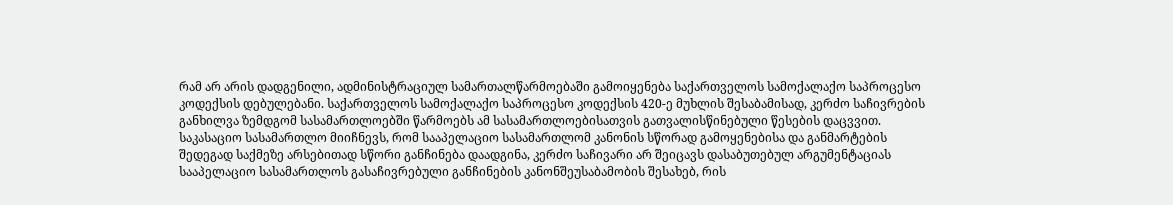რამ არ არის დადგენილი, ადმინისტრაციულ სამართალწარმოებაში გამოიყენება საქართველოს სამოქალაქო საპროცესო კოდექსის დებულებანი. საქართველოს სამოქალაქო საპროცესო კოდექსის 420-ე მუხლის შესაბამისად, კერძო საჩივრების განხილვა ზემდგომ სასამართლოებში წარმოებს ამ სასამართლოებისათვის გათვალისწინებული წესების დაცვვით.
საკასაციო სასამართლო მიიჩნევს, რომ სააპელაციო სასამართლომ კანონის სწორად გამოყენებისა და განმარტების შედეგად საქმეზე არსებითად სწორი განჩინება დაადგინა, კერძო საჩივარი არ შეიცავს დასაბუთებულ არგუმენტაციას სააპელაციო სასამართლოს გასაჩივრებული განჩინების კანონშეუსაბამობის შესახებ, რის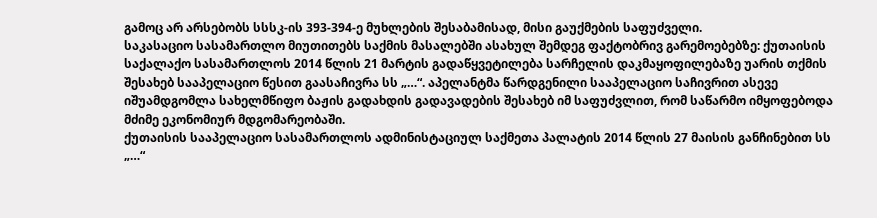გამოც არ არსებობს სსსკ-ის 393-394-ე მუხლების შესაბამისად, მისი გაუქმების საფუძველი.
საკასაციო სასამართლო მიუთითებს საქმის მასალებში ასახულ შემდეგ ფაქტობრივ გარემოებებზე: ქუთაისის საქალაქო სასამართლოს 2014 წლის 21 მარტის გადაწყვეტილება სარჩელის დაკმაყოფილებაზე უარის თქმის შესახებ სააპელაციო წესით გაასაჩივრა სს „…“. აპელანტმა წარდგენილი სააპელაციო საჩივრით ასევე იშუამდგომლა სახელმწიფო ბაჟის გადახდის გადავადების შესახებ იმ საფუძვლით, რომ საწარმო იმყოფებოდა მძიმე ეკონომიურ მდგომარეობაში.
ქუთაისის სააპელაციო სასამართლოს ადმინისტაციულ საქმეთა პალატის 2014 წლის 27 მაისის განჩინებით სს „…“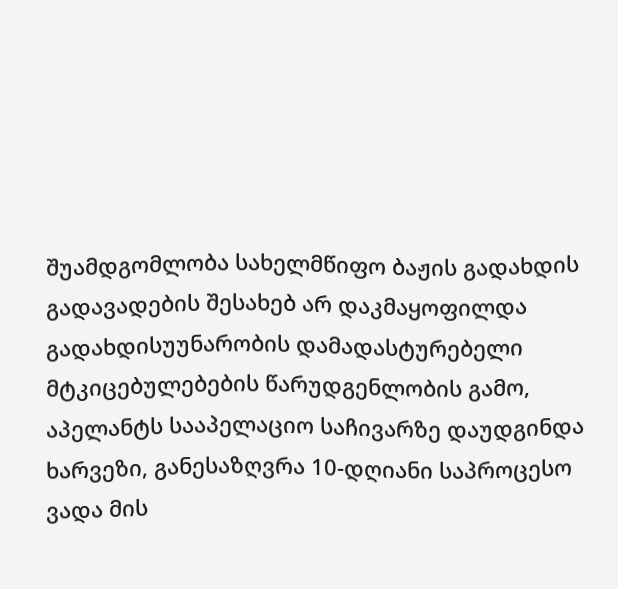შუამდგომლობა სახელმწიფო ბაჟის გადახდის გადავადების შესახებ არ დაკმაყოფილდა გადახდისუუნარობის დამადასტურებელი მტკიცებულებების წარუდგენლობის გამო, აპელანტს სააპელაციო საჩივარზე დაუდგინდა ხარვეზი, განესაზღვრა 10-დღიანი საპროცესო ვადა მის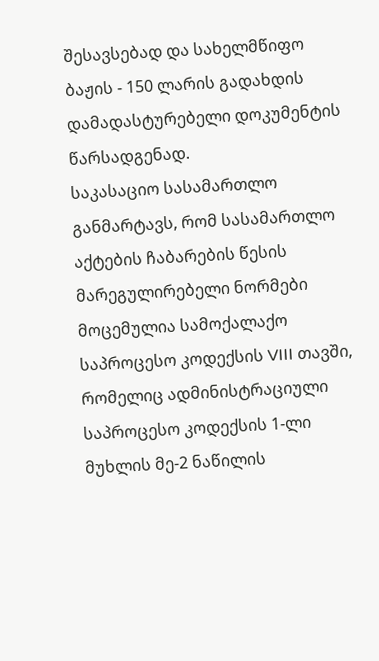შესავსებად და სახელმწიფო ბაჟის - 150 ლარის გადახდის დამადასტურებელი დოკუმენტის წარსადგენად.
საკასაციო სასამართლო განმარტავს, რომ სასამართლო აქტების ჩაბარების წესის მარეგულირებელი ნორმები მოცემულია სამოქალაქო საპროცესო კოდექსის VIII თავში, რომელიც ადმინისტრაციული საპროცესო კოდექსის 1-ლი მუხლის მე-2 ნაწილის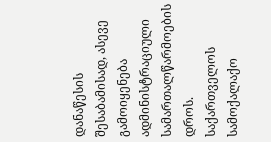დანაწესის შესაბამისად, ასევე გამოიყენება ადმინისტრაციული სამართალწარმოების დროს.
საქართველოს სამოქალაქო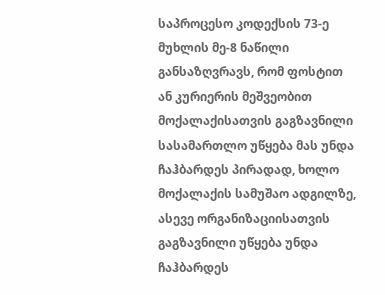საპროცესო კოდექსის 73-ე მუხლის მე-8 ნაწილი განსაზღვრავს, რომ ფოსტით ან კურიერის მეშვეობით მოქალაქისათვის გაგზავნილი სასამართლო უწყება მას უნდა ჩაჰბარდეს პირადად, ხოლო მოქალაქის სამუშაო ადგილზე, ასევე ორგანიზაციისათვის გაგზავნილი უწყება უნდა ჩაჰბარდეს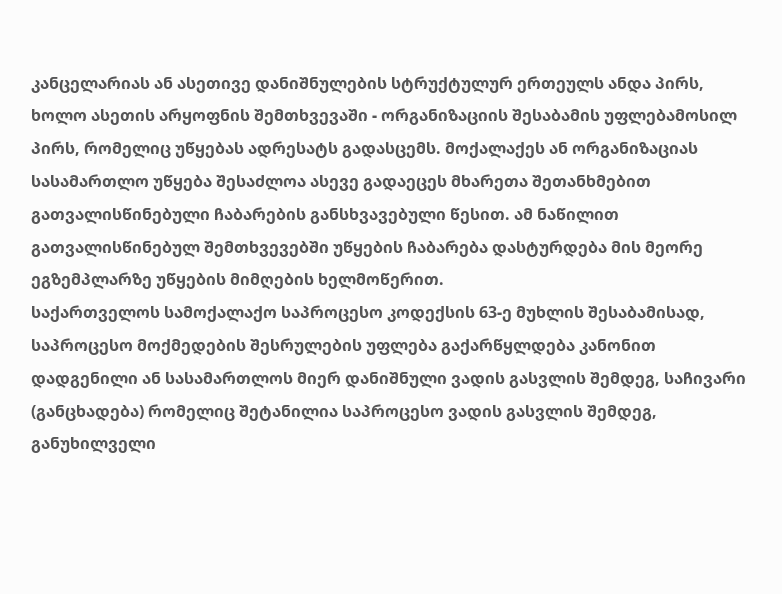კანცელარიას ან ასეთივე დანიშნულების სტრუქტულურ ერთეულს ანდა პირს, ხოლო ასეთის არყოფნის შემთხვევაში - ორგანიზაციის შესაბამის უფლებამოსილ პირს, რომელიც უწყებას ადრესატს გადასცემს. მოქალაქეს ან ორგანიზაციას სასამართლო უწყება შესაძლოა ასევე გადაეცეს მხარეთა შეთანხმებით გათვალისწინებული ჩაბარების განსხვავებული წესით. ამ ნაწილით გათვალისწინებულ შემთხვევებში უწყების ჩაბარება დასტურდება მის მეორე ეგზემპლარზე უწყების მიმღების ხელმოწერით.
საქართველოს სამოქალაქო საპროცესო კოდექსის 63-ე მუხლის შესაბამისად, საპროცესო მოქმედების შესრულების უფლება გაქარწყლდება კანონით დადგენილი ან სასამართლოს მიერ დანიშნული ვადის გასვლის შემდეგ, საჩივარი (განცხადება) რომელიც შეტანილია საპროცესო ვადის გასვლის შემდეგ, განუხილველი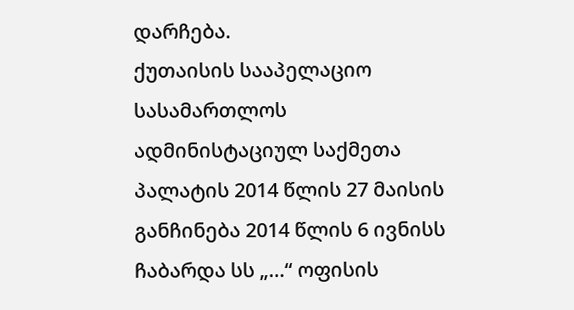დარჩება.
ქუთაისის სააპელაციო სასამართლოს ადმინისტაციულ საქმეთა პალატის 2014 წლის 27 მაისის განჩინება 2014 წლის 6 ივნისს ჩაბარდა სს „…“ ოფისის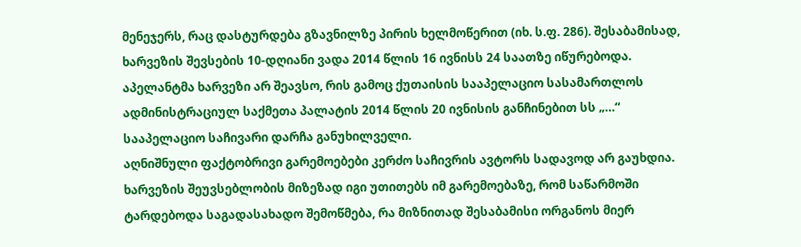მენეჯერს, რაც დასტურდება გზავნილზე პირის ხელმოწერით (იხ. ს.ფ. 286). შესაბამისად, ხარვეზის შევსების 10-დღიანი ვადა 2014 წლის 16 ივნისს 24 საათზე იწურებოდა. აპელანტმა ხარვეზი არ შეავსო, რის გამოც ქუთაისის სააპელაციო სასამართლოს ადმინისტრაციულ საქმეთა პალატის 2014 წლის 20 ივნისის განჩინებით სს „…“ სააპელაციო საჩივარი დარჩა განუხილველი.
აღნიშნული ფაქტობრივი გარემოებები კერძო საჩივრის ავტორს სადავოდ არ გაუხდია. ხარვეზის შეუვსებლობის მიზეზად იგი უთითებს იმ გარემოებაზე, რომ საწარმოში ტარდებოდა საგადასახადო შემოწმება, რა მიზნითად შესაბამისი ორგანოს მიერ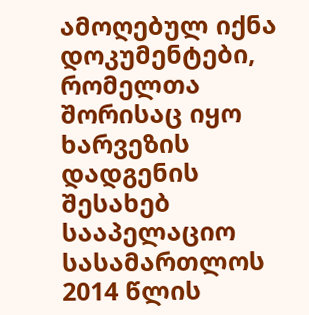ამოღებულ იქნა დოკუმენტები, რომელთა შორისაც იყო ხარვეზის დადგენის შესახებ სააპელაციო სასამართლოს 2014 წლის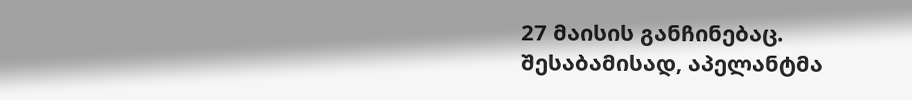27 მაისის განჩინებაც. შესაბამისად, აპელანტმა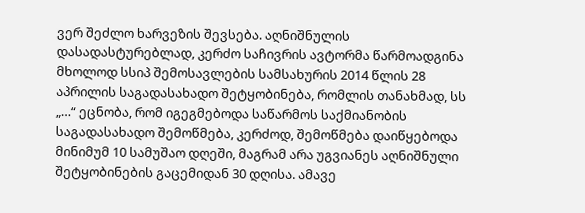ვერ შეძლო ხარვეზის შევსება. აღნიშნულის დასადასტურებლად, კერძო საჩივრის ავტორმა წარმოადგინა მხოლოდ სსიპ შემოსავლების სამსახურის 2014 წლის 28 აპრილის საგადასახადო შეტყობინება, რომლის თანახმად, სს „…“ ეცნობა, რომ იგეგმებოდა საწარმოს საქმიანობის საგადასახადო შემოწმება, კერძოდ, შემოწმება დაიწყებოდა მინიმუმ 10 სამუშაო დღეში, მაგრამ არა უგვიანეს აღნიშნული შეტყობინების გაცემიდან 30 დღისა. ამავე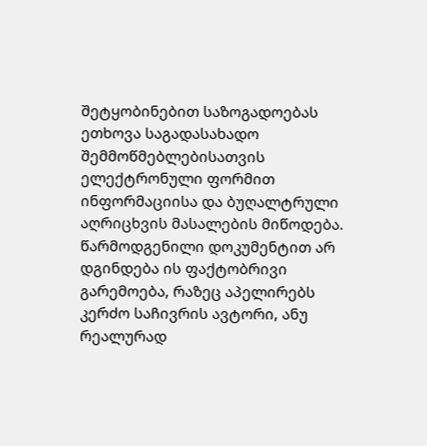შეტყობინებით საზოგადოებას ეთხოვა საგადასახადო შემმოწმებლებისათვის ელექტრონული ფორმით ინფორმაციისა და ბუღალტრული აღრიცხვის მასალების მიწოდება.
წარმოდგენილი დოკუმენტით არ დგინდება ის ფაქტობრივი გარემოება, რაზეც აპელირებს კერძო საჩივრის ავტორი, ანუ რეალურად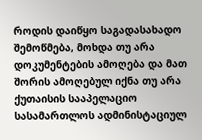როდის დაიწყო საგადასახადო შემოწმება, მოხდა თუ არა დოკუმენტების ამოღება და მათ შორის ამოღებულ იქნა თუ არა ქუთაისის სააპელაციო სასამართლოს ადმინისტაციულ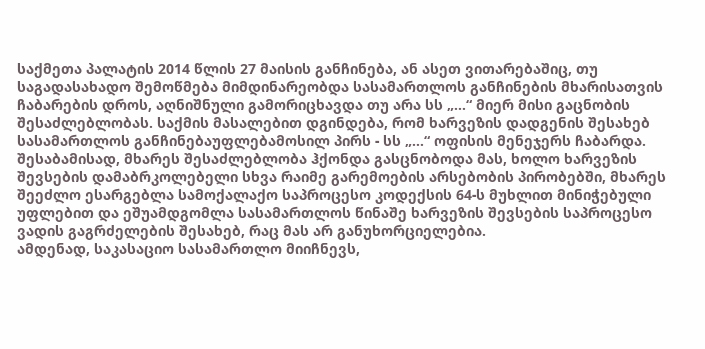საქმეთა პალატის 2014 წლის 27 მაისის განჩინება, ან ასეთ ვითარებაშიც, თუ საგადასახადო შემოწმება მიმდინარეობდა სასამართლოს განჩინების მხარისათვის ჩაბარების დროს, აღნიშნული გამორიცხავდა თუ არა სს „…“ მიერ მისი გაცნობის შესაძლებლობას. საქმის მასალებით დგინდება, რომ ხარვეზის დადგენის შესახებ სასამართლოს განჩინებაუფლებამოსილ პირს - სს „…“ ოფისის მენეჯერს ჩაბარდა. შესაბამისად, მხარეს შესაძლებლობა ჰქონდა გასცნობოდა მას, ხოლო ხარვეზის შევსების დამაბრკოლებელი სხვა რაიმე გარემოების არსებობის პირობებში, მხარეს შეეძლო ესარგებლა სამოქალაქო საპროცესო კოდექსის 64-ს მუხლით მინიჭებული უფლებით და ეშუამდგომლა სასამართლოს წინაშე ხარვეზის შევსების საპროცესო ვადის გაგრძელების შესახებ, რაც მას არ განუხორციელებია.
ამდენად, საკასაციო სასამართლო მიიჩნევს,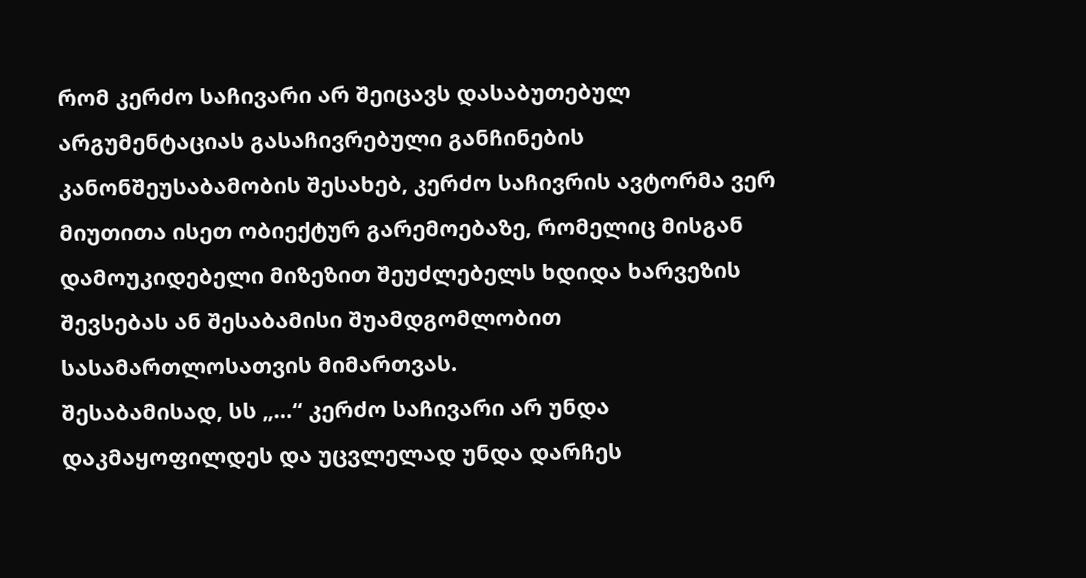რომ კერძო საჩივარი არ შეიცავს დასაბუთებულ არგუმენტაციას გასაჩივრებული განჩინების კანონშეუსაბამობის შესახებ, კერძო საჩივრის ავტორმა ვერ მიუთითა ისეთ ობიექტურ გარემოებაზე, რომელიც მისგან დამოუკიდებელი მიზეზით შეუძლებელს ხდიდა ხარვეზის შევსებას ან შესაბამისი შუამდგომლობით სასამართლოსათვის მიმართვას.
შესაბამისად, სს „…“ კერძო საჩივარი არ უნდა დაკმაყოფილდეს და უცვლელად უნდა დარჩეს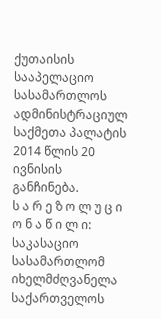ქუთაისის სააპელაციო სასამართლოს ადმინისტრაციულ საქმეთა პალატის 2014 წლის 20 ივნისის განჩინება.
ს ა რ ე ზ ო ლ უ ც ი ო ნ ა წ ი ლ ი:
საკასაციო სასამართლომ იხელმძღვანელა საქართველოს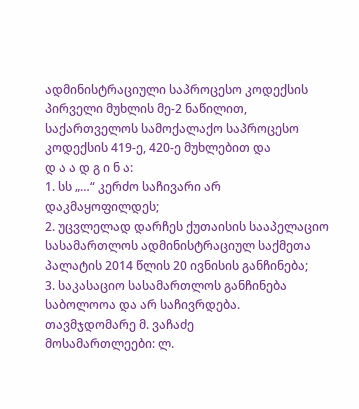ადმინისტრაციული საპროცესო კოდექსის პირველი მუხლის მე-2 ნაწილით, საქართველოს სამოქალაქო საპროცესო კოდექსის 419-ე, 420-ე მუხლებით და
დ ა ა დ გ ი ნ ა:
1. სს „…“ კერძო საჩივარი არ დაკმაყოფილდეს;
2. უცვლელად დარჩეს ქუთაისის სააპელაციო სასამართლოს ადმინისტრაციულ საქმეთა პალატის 2014 წლის 20 ივნისის განჩინება;
3. საკასაციო სასამართლოს განჩინება საბოლოოა და არ საჩივრდება.
თავმჯდომარე მ. ვაჩაძე
მოსამართლეები: ლ.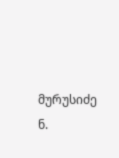მურუსიძე
ნ.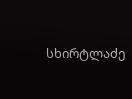სხირტლაძე